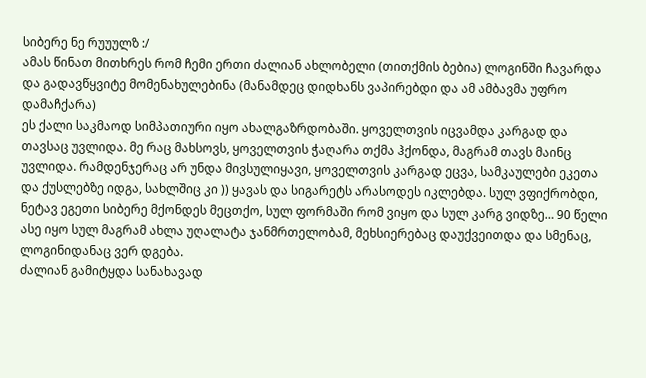სიბერე ნე რუუულზ :/
ამას წინათ მითხრეს რომ ჩემი ერთი ძალიან ახლობელი (თითქმის ბებია) ლოგინში ჩავარდა და გადავწყვიტე მომენახულებინა (მანამდეც დიდხანს ვაპირებდი და ამ ამბავმა უფრო დამაჩქარა)
ეს ქალი საკმაოდ სიმპათიური იყო ახალგაზრდობაში. ყოველთვის იცვამდა კარგად და თავსაც უვლიდა. მე რაც მახსოვს, ყოველთვის ჭაღარა თქმა ჰქონდა, მაგრამ თავს მაინც უვლიდა. რამდენჯერაც არ უნდა მივსულიყავი, ყოველთვის კარგად ეცვა, სამკაულები ეკეთა და ქუსლებზე იდგა, სახლშიც კი )) ყავას და სიგარეტს არასოდეს იკლებდა. სულ ვფიქრობდი, ნეტავ ეგეთი სიბერე მქონდეს მეცთქო, სულ ფორმაში რომ ვიყო და სულ კარგ ვიდზე… 90 წელი ასე იყო სულ მაგრამ ახლა უღალატა ჯანმრთელობამ, მეხსიერებაც დაუქვეითდა და სმენაც, ლოგინიდანაც ვერ დგება.
ძალიან გამიტყდა სანახავად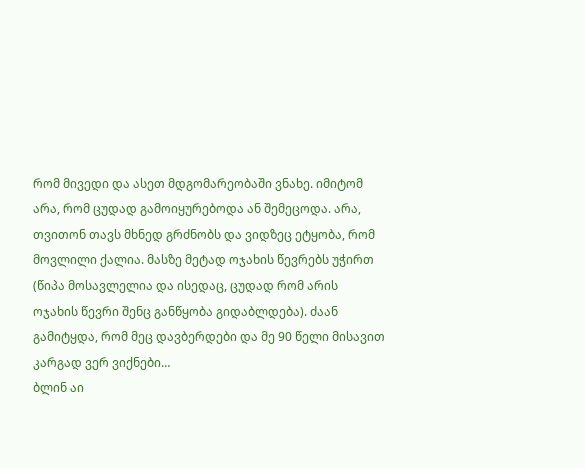რომ მივედი და ასეთ მდგომარეობაში ვნახე. იმიტომ არა, რომ ცუდად გამოიყურებოდა ან შემეცოდა. არა, თვითონ თავს მხნედ გრძნობს და ვიდზეც ეტყობა, რომ მოვლილი ქალია. მასზე მეტად ოჯახის წევრებს უჭირთ (წიპა მოსავლელია და ისედაც, ცუდად რომ არის ოჯახის წევრი შენც განწყობა გიდაბლდება). ძაან გამიტყდა, რომ მეც დავბერდები და მე 90 წელი მისავით კარგად ვერ ვიქნები…
ბლინ აი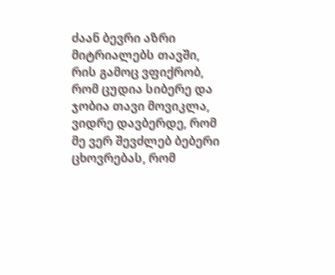ძაან ბევრი აზრი მიტრიალებს თავში, რის გამოც ვფიქრობ, რომ ცუდია სიბერე და ჯობია თავი მოვიკლა, ვიდრე დავბერდე, რომ მე ვერ შევძლებ ბებერი ცხოვრებას, რომ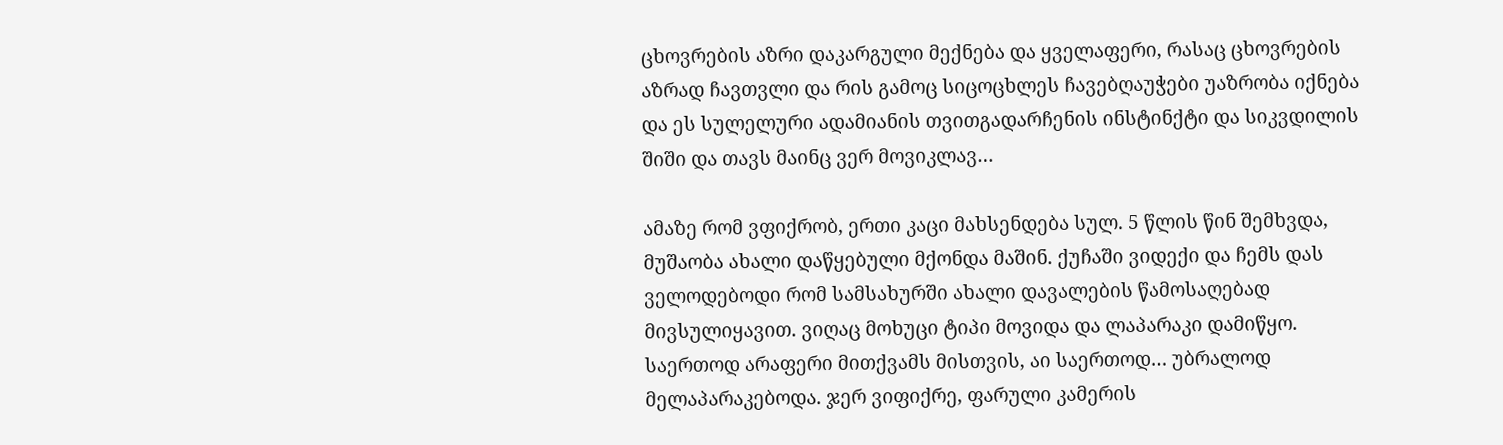ცხოვრების აზრი დაკარგული მექნება და ყველაფერი, რასაც ცხოვრების აზრად ჩავთვლი და რის გამოც სიცოცხლეს ჩავებღაუჭები უაზრობა იქნება და ეს სულელური ადამიანის თვითგადარჩენის ინსტინქტი და სიკვდილის შიში და თავს მაინც ვერ მოვიკლავ…

ამაზე რომ ვფიქრობ, ერთი კაცი მახსენდება სულ. 5 წლის წინ შემხვდა, მუშაობა ახალი დაწყებული მქონდა მაშინ. ქუჩაში ვიდექი და ჩემს დას ველოდებოდი რომ სამსახურში ახალი დავალების წამოსაღებად მივსულიყავით. ვიღაც მოხუცი ტიპი მოვიდა და ლაპარაკი დამიწყო. საერთოდ არაფერი მითქვამს მისთვის, აი საერთოდ… უბრალოდ მელაპარაკებოდა. ჯერ ვიფიქრე, ფარული კამერის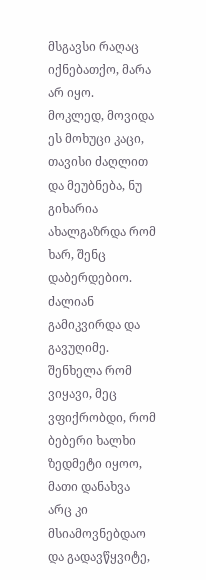მსგავსი რაღაც იქნებათქო, მარა არ იყო.
მოკლედ, მოვიდა ეს მოხუცი კაცი, თავისი ძაღლით და მეუბნება, ნუ გიხარია ახალგაზრდა რომ ხარ, შენც დაბერდებიო. ძალიან გამიკვირდა და გავუღიმე. შენხელა რომ ვიყავი, მეც ვფიქრობდი, რომ ბებერი ხალხი ზედმეტი იყოო, მათი დანახვა არც კი მსიამოვნებდაო და გადავწყვიტე,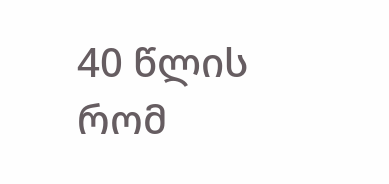40 წლის რომ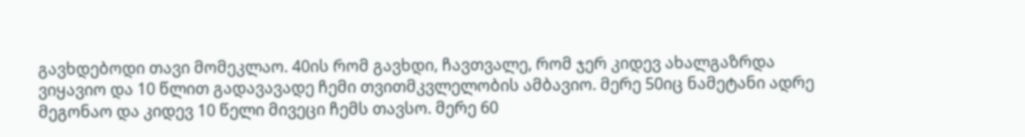გავხდებოდი თავი მომეკლაო. 40ის რომ გავხდი, ჩავთვალე, რომ ჯერ კიდევ ახალგაზრდა ვიყავიო და 10 წლით გადავავადე ჩემი თვითმკვლელობის ამბავიო. მერე 50იც ნამეტანი ადრე მეგონაო და კიდევ 10 წელი მივეცი ჩემს თავსო. მერე 60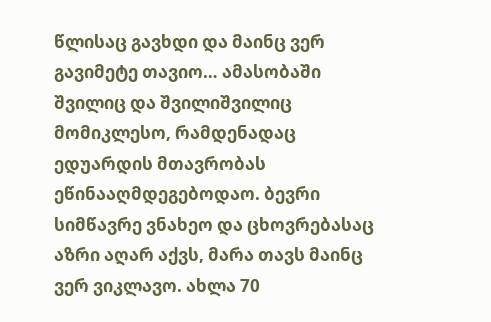წლისაც გავხდი და მაინც ვერ გავიმეტე თავიო… ამასობაში შვილიც და შვილიშვილიც მომიკლესო, რამდენადაც ედუარდის მთავრობას ეწინააღმდეგებოდაო. ბევრი სიმწავრე ვნახეო და ცხოვრებასაც აზრი აღარ აქვს, მარა თავს მაინც ვერ ვიკლავო. ახლა 70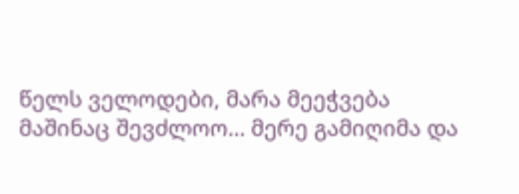წელს ველოდები, მარა მეეჭვება მაშინაც შევძლოო… მერე გამიღიმა და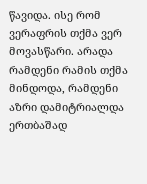წავიდა. ისე რომ ვერაფრის თქმა ვერ მოვასწარი. არადა რამდენი რამის თქმა მინდოდა, რამდენი აზრი დამიტრიალდა ერთბაშად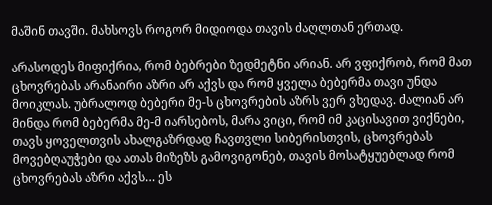მაშინ თავში. მახსოვს როგორ მიდიოდა თავის ძაღლთან ერთად.

არასოდეს მიფიქრია, რომ ბებრები ზედმეტნი არიან. არ ვფიქრობ, რომ მათ ცხოვრებას არანაირი აზრი არ აქვს და რომ ყველა ბებერმა თავი უნდა მოიკლას. უბრალოდ ბებერი მე-ს ცხოვრების აზრს ვერ ვხედავ. ძალიან არ მინდა რომ ბებერმა მე-მ იარსებოს, მარა ვიცი, რომ იმ კაცისავით ვიქნები, თავს ყოველთვის ახალგაზრდად ჩავთვლი სიბერისთვის, ცხოვრებას მოვებღაუჭები და ათას მიზეზს გამოვიგონებ, თავის მოსატყუებლად რომ ცხოვრებას აზრი აქვს… ეს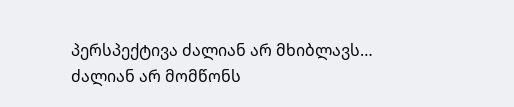პერსპექტივა ძალიან არ მხიბლავს… ძალიან არ მომწონს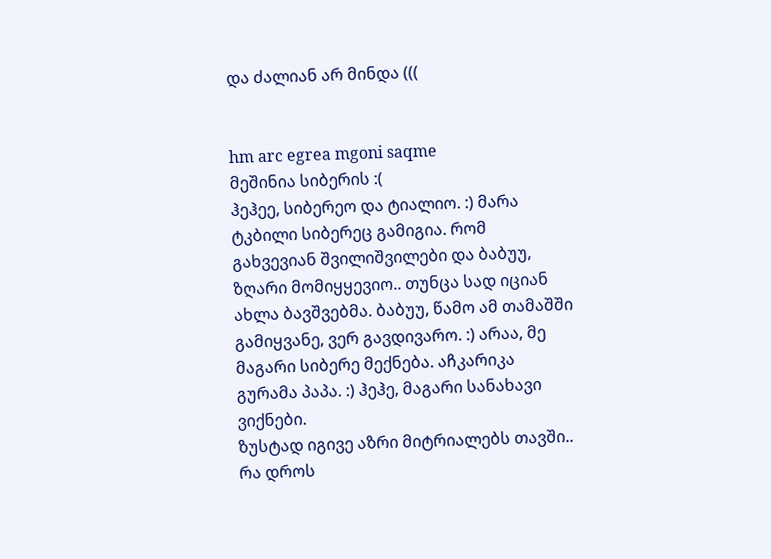და ძალიან არ მინდა (((


hm arc egrea mgoni saqme
მეშინია სიბერის :(
ჰეჰეე, სიბერეო და ტიალიო. :) მარა ტკბილი სიბერეც გამიგია. რომ გახვევიან შვილიშვილები და ბაბუუ, ზღარი მომიყყევიო.. თუნცა სად იციან ახლა ბავშვებმა. ბაბუუ, წამო ამ თამაშში გამიყვანე, ვერ გავდივარო. :) არაა, მე მაგარი სიბერე მექნება. აჩკარიკა გურამა პაპა. :) ჰეჰე, მაგარი სანახავი ვიქნები.
ზუსტად იგივე აზრი მიტრიალებს თავში..
რა დროს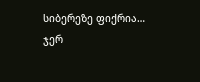სიბერეზე ფიქრია…
ჯერ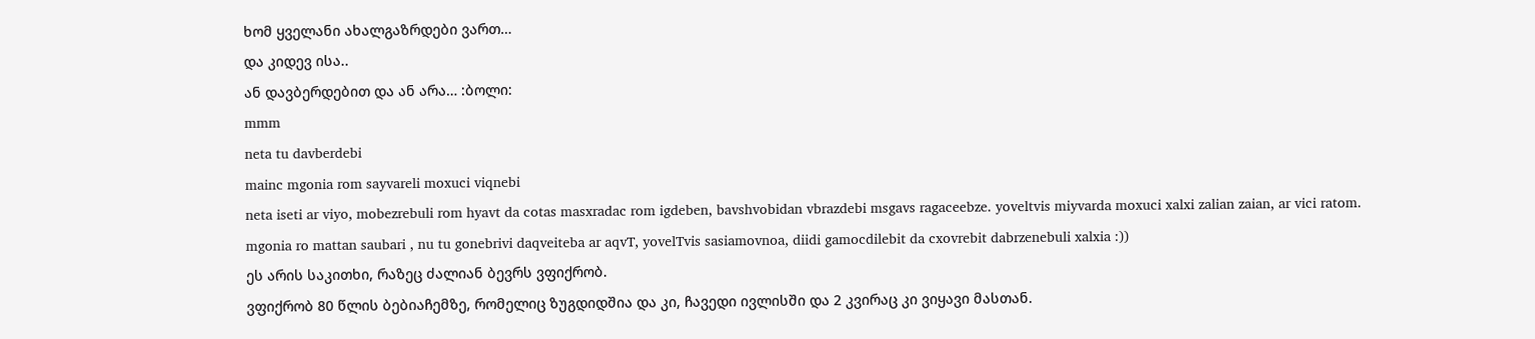ხომ ყველანი ახალგაზრდები ვართ…
და კიდევ ისა..
ან დავბერდებით და ან არა… :ბოლი:
mmm
neta tu davberdebi
mainc mgonia rom sayvareli moxuci viqnebi
neta iseti ar viyo, mobezrebuli rom hyavt da cotas masxradac rom igdeben, bavshvobidan vbrazdebi msgavs ragaceebze. yoveltvis miyvarda moxuci xalxi zalian zaian, ar vici ratom.
mgonia ro mattan saubari , nu tu gonebrivi daqveiteba ar aqvT, yovelTvis sasiamovnoa, diidi gamocdilebit da cxovrebit dabrzenebuli xalxia :))
ეს არის საკითხი, რაზეც ძალიან ბევრს ვფიქრობ.
ვფიქრობ 80 წლის ბებიაჩემზე, რომელიც ზუგდიდშია და კი, ჩავედი ივლისში და 2 კვირაც კი ვიყავი მასთან.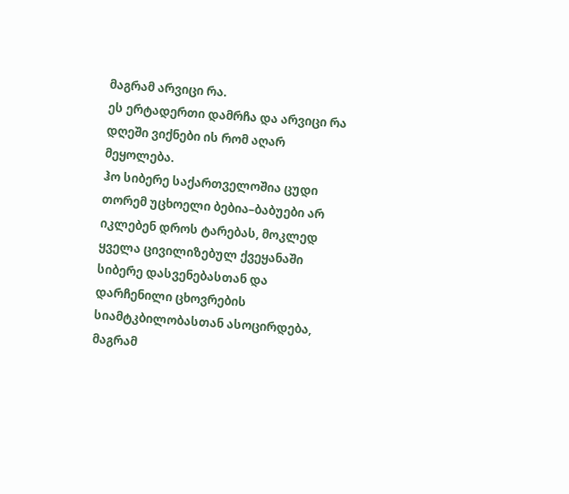მაგრამ არვიცი რა.
ეს ერტადერთი დამრჩა და არვიცი რა დღეში ვიქნები ის რომ აღარ მეყოლება.
ჰო სიბერე საქართველოშია ცუდი თორემ უცხოელი ბებია–ბაბუები არ იკლებენ დროს ტარებას, მოკლედ ყველა ცივილიზებულ ქვეყანაში სიბერე დასვენებასთან და დარჩენილი ცხოვრების სიამტკბილობასთან ასოცირდება, მაგრამ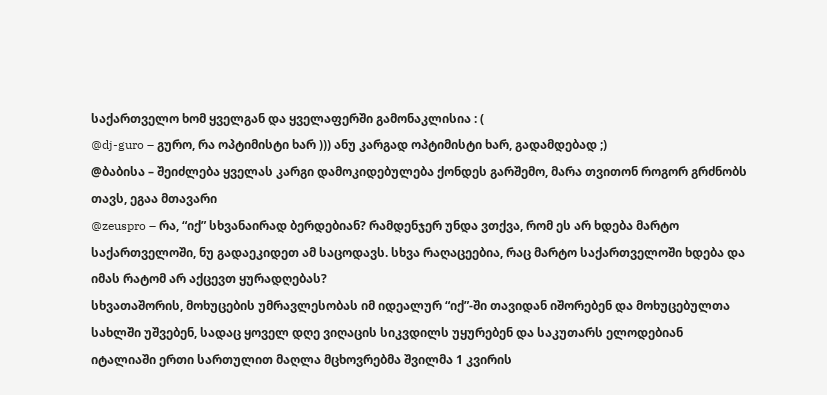საქართველო ხომ ყველგან და ყველაფერში გამონაკლისია : (
@dj-guro – გურო, რა ოპტიმისტი ხარ ))) ანუ კარგად ოპტიმისტი ხარ, გადამდებად ;)
@ბაბისა – შეიძლება ყველას კარგი დამოკიდებულება ქონდეს გარშემო, მარა თვითონ როგორ გრძნობს თავს, ეგაა მთავარი
@zeuspro – რა, “იქ” სხვანაირად ბერდებიან? რამდენჯერ უნდა ვთქვა, რომ ეს არ ხდება მარტო საქართველოში, ნუ გადაეკიდეთ ამ საცოდავს. სხვა რაღაცეებია, რაც მარტო საქართველოში ხდება და იმას რატომ არ აქცევთ ყურადღებას?
სხვათაშორის, მოხუცების უმრავლესობას იმ იდეალურ “იქ”-ში თავიდან იშორებენ და მოხუცებულთა სახლში უშვებენ, სადაც ყოველ დღე ვიღაცის სიკვდილს უყურებენ და საკუთარს ელოდებიან
იტალიაში ერთი სართულით მაღლა მცხოვრებმა შვილმა 1 კვირის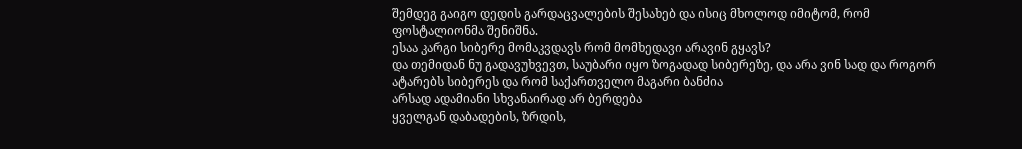შემდეგ გაიგო დედის გარდაცვალების შესახებ და ისიც მხოლოდ იმიტომ, რომ ფოსტალიონმა შენიშნა.
ესაა კარგი სიბერე მომაკვდავს რომ მომხედავი არავინ გყავს?
და თემიდან ნუ გადავუხვევთ, საუბარი იყო ზოგადად სიბერეზე, და არა ვინ სად და როგორ ატარებს სიბერეს და რომ საქართველო მაგარი ბანძია
არსად ადამიანი სხვანაირად არ ბერდება
ყველგან დაბადების, ზრდის,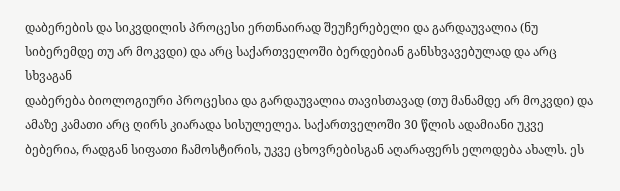დაბერების და სიკვდილის პროცესი ერთნაირად შეუჩერებელი და გარდაუვალია (ნუ სიბერემდე თუ არ მოკვდი) და არც საქართველოში ბერდებიან განსხვავებულად და არც სხვაგან
დაბერება ბიოლოგიური პროცესია და გარდაუვალია თავისთავად (თუ მანამდე არ მოკვდი) და ამაზე კამათი არც ღირს კიარადა სისულელეა. საქართველოში 30 წლის ადამიანი უკვე ბებერია, რადგან სიფათი ჩამოსტირის, უკვე ცხოვრებისგან აღარაფერს ელოდება ახალს. ეს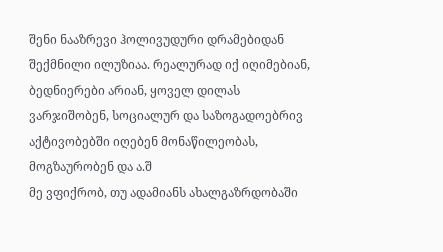შენი ნააზრევი ჰოლივუდური დრამებიდან შექმნილი ილუზიაა. რეალურად იქ იღიმებიან, ბედნიერები არიან, ყოველ დილას ვარჯიშობენ, სოციალურ და საზოგადოებრივ აქტივობებში იღებენ მონაწილეობას, მოგზაურობენ და ა.შ
მე ვფიქრობ, თუ ადამიანს ახალგაზრდობაში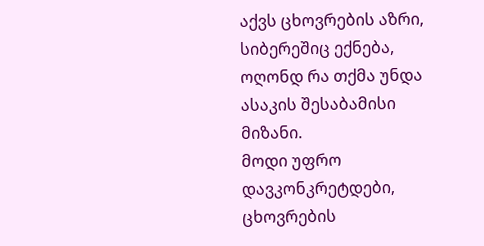აქვს ცხოვრების აზრი, სიბერეშიც ექნება, ოღონდ რა თქმა უნდა ასაკის შესაბამისი მიზანი.
მოდი უფრო დავკონკრეტდები, ცხოვრების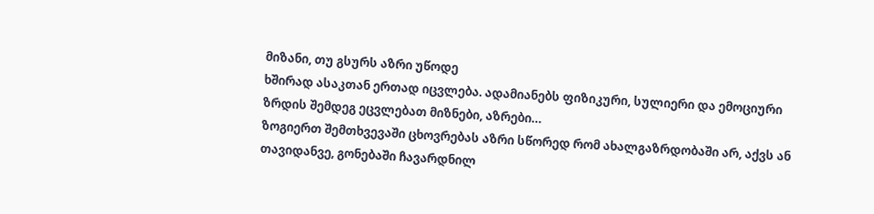მიზანი, თუ გსურს აზრი უწოდე
ხშირად ასაკთან ერთად იცვლება. ადამიანებს ფიზიკური, სულიერი და ემოციური ზრდის შემდეგ ეცვლებათ მიზნები, აზრები…
ზოგიერთ შემთხვევაში ცხოვრებას აზრი სწორედ რომ ახალგაზრდობაში არ, აქვს ან თავიდანვე, გონებაში ჩავარდნილ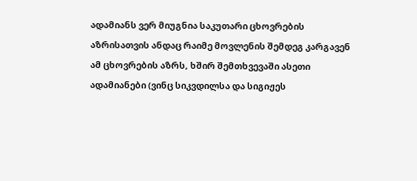ადამიანს ვერ მიუგნია საკუთარი ცხოვრების აზრისათვის ანდაც რაიმე მოვლენის შემდეგ კარგავენ ამ ცხოვრების აზრს, ხშირ შემთხვევაში ასეთი ადამიანები (ვინც სიკვდილსა და სიგიჟეს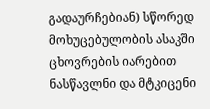გადაურჩებიან) სწორედ მოხუცებულობის ასაკში ცხოვრების იარებით ნასწავლნი და მტკიცენი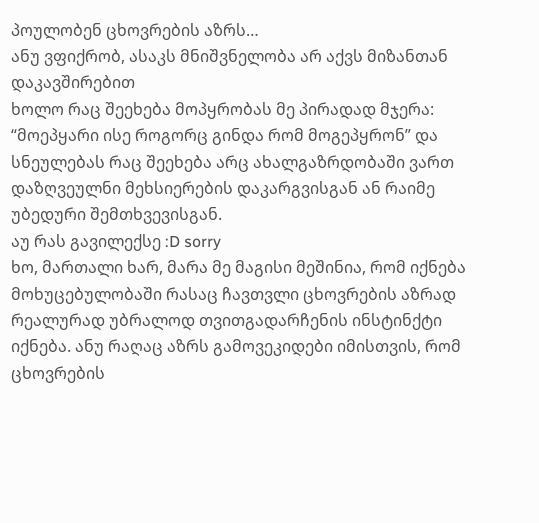პოულობენ ცხოვრების აზრს…
ანუ ვფიქრობ, ასაკს მნიშვნელობა არ აქვს მიზანთან დაკავშირებით
ხოლო რაც შეეხება მოპყრობას მე პირადად მჯერა: “მოეპყარი ისე როგორც გინდა რომ მოგეპყრონ” და სნეულებას რაც შეეხება არც ახალგაზრდობაში ვართ დაზღვეულნი მეხსიერების დაკარგვისგან ან რაიმე უბედური შემთხვევისგან.
აუ რას გავილექსე :D sorry
ხო, მართალი ხარ, მარა მე მაგისი მეშინია, რომ იქნება მოხუცებულობაში რასაც ჩავთვლი ცხოვრების აზრად რეალურად უბრალოდ თვითგადარჩენის ინსტინქტი იქნება. ანუ რაღაც აზრს გამოვეკიდები იმისთვის, რომ ცხოვრების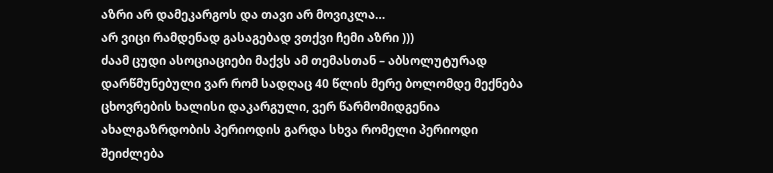აზრი არ დამეკარგოს და თავი არ მოვიკლა…
არ ვიცი რამდენად გასაგებად ვთქვი ჩემი აზრი )))
ძაამ ცუდი ასოციაციები მაქვს ამ თემასთან – აბსოლუტურად დარწმუნებული ვარ რომ სადღაც 40 წლის მერე ბოლომდე მექნება ცხოვრების ხალისი დაკარგული, ვერ წარმომიდგენია ახალგაზრდობის პერიოდის გარდა სხვა რომელი პერიოდი შეიძლება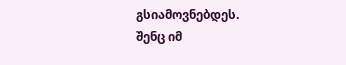გსიამოვნებდეს.
შენც იმ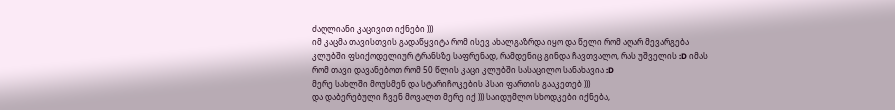ძაღლიანი კაცივით იქნები )))
იმ კაცმა თავისთვის გადაწყვიტა რომ ისევ ახალგაზრდა იყო და წელი რომ აღარ მევარგება კლუბში ფსიქოდელიურ ტრანსზე საფრენად, რამდენიც გინდა ჩავთვალო, რას უშველის :D იმას რომ თავი დავანებოთ რომ 50 წლის კაცი კლუბში სასაცილო სანახავია :D
მერე სახლში მოუსმენ და სტარიჩოკების პსაი ფართის გააკეთებ )))
და დაბერებული ჩვენ მოვალთ მერე იქ ))) საიდუმლო სხოდკები იქნება,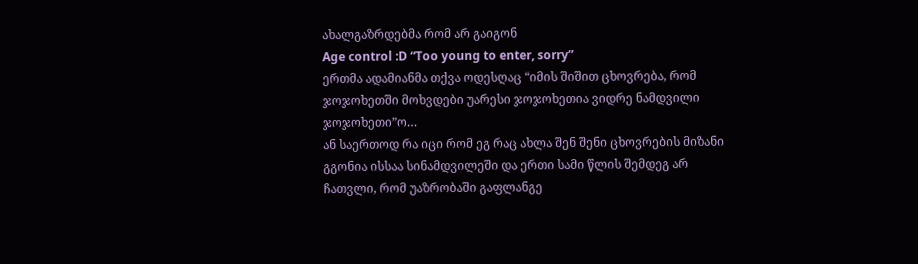ახალგაზრდებმა რომ არ გაიგონ
Age control :D “Too young to enter, sorry”
ერთმა ადამიანმა თქვა ოდესღაც “იმის შიშით ცხოვრება, რომ ჯოჯოხეთში მოხვდები უარესი ჯოჯოხეთია ვიდრე ნამდვილი ჯოჯოხეთი”ო…
ან საერთოდ რა იცი რომ ეგ რაც ახლა შენ შენი ცხოვრების მიზანი გგონია ისსაა სინამდვილეში და ერთი სამი წლის შემდეგ არ ჩათვლი, რომ უაზრობაში გაფლანგე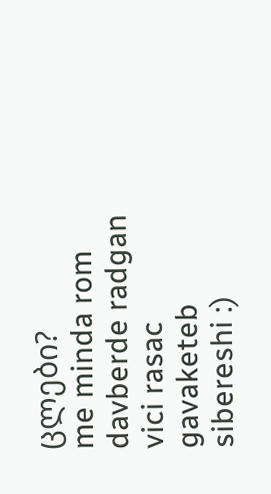ცლები?
me minda rom davberde radgan vici rasac gavaketeb sibereshi :)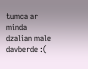tumca ar minda dzalian male davberde :(